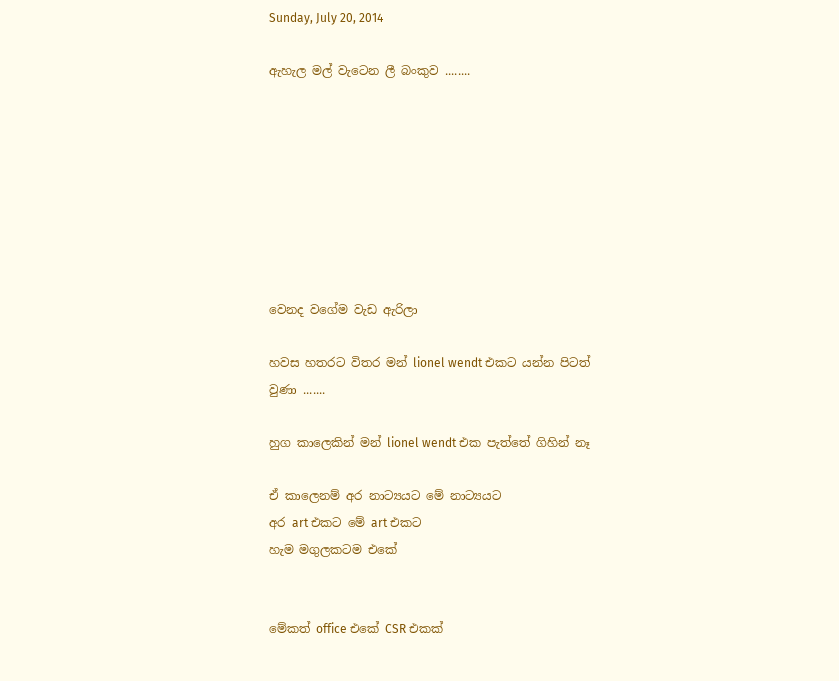Sunday, July 20, 2014

ඇහැල මල් වැටෙන ලී බංකුව ........








වෙනද වගේම වැඩ ඇරිලා

හවස හතරට විතර මන් lionel wendt එකට යන්න පිටත් වුණා .......

හුග කාලෙකින් මන් lionel wendt එක පැත්තේ ගිහින් නෑ

ඒ කාලෙනම් අර නාට්‍යයට මේ නාට්‍යයට
අර art එකට මේ art එකට
හැම මගුලකටම එකේ


මේකත් office එකේ CSR එකක්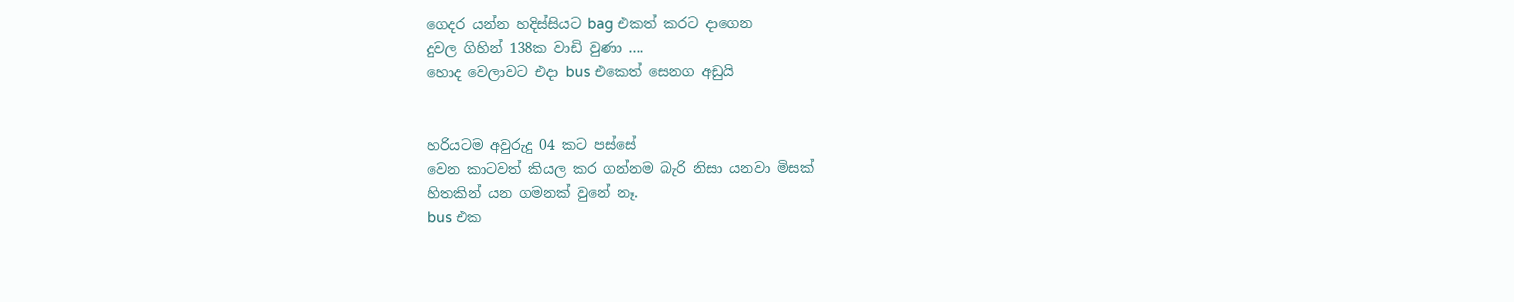ගෙද‍ර යන්න හදිස්සියට bag එකත් කරට දාගෙන
දුවල ගිහින් 138ක වාඩි වුණා ....
හොද වෙලාවට එදා bus එකෙත් සෙනග අඩුයි


හරියටම අවුරුදු 04 කට පස්සේ
වෙන කාටවත් කියල කර ගන්නම බැරි නිසා යනවා මිසක්
හිතකින් යන ගමනක් වුනේ නෑ.
bus එක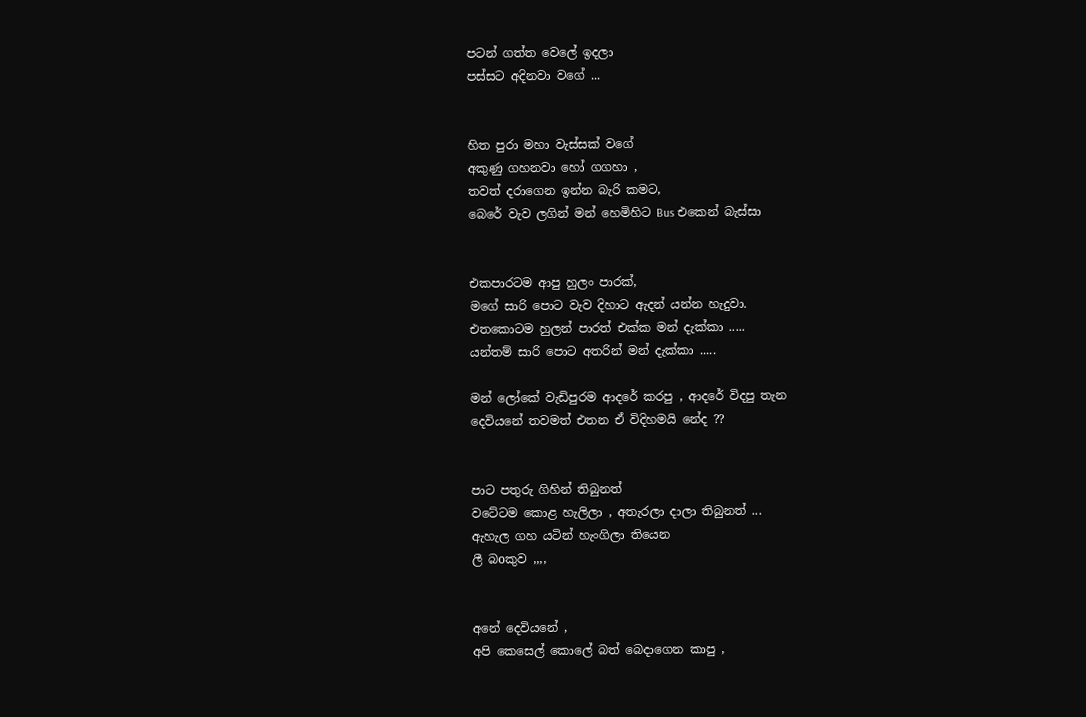පටන් ගත්ත වෙලේ ඉදලා
පස්සට අදිනවා වගේ ...


හිත පුරා මහා වැස්සක් වගේ
අකුණු ගහනවා හෝ ගගහා ,
තවත් දරාගෙන ඉන්න බැරි කමට,
බෙරේ වැව ලගින් මන් හෙමිහිට Bus එකෙන් බැස්සා


එකපාරටම ආපු හුලං පාරක්,
මගේ සාරි පොට වැව දිහාට ඇදන් යන්න හැදුවා.
එතකොටම හුලන් පාරත් එක්ක මන් දැක්කා .....
යන්තම් සාරි පොට අතරින් මන් දැක්කා .....

මන් ලෝකේ වැඩිපුරම ආදරේ කරපු , ආදරේ විදපු තැන
දෙවියනේ තවමත් එතන ඒ විදිහමයි නේද ??


පාට පතුරු ගිහින් තිබුනත්
වටේටම කොළ හැලිලා , අතැරලා දාලා තිබුනත් ...
ඇහැල ගහ යටින් හැංගිලා තියෙන
ලී බoකුව ,,,,


අනේ දෙවියනේ ,
අපි කෙසෙල් කොලේ බත් බෙදාගෙන කාපු ,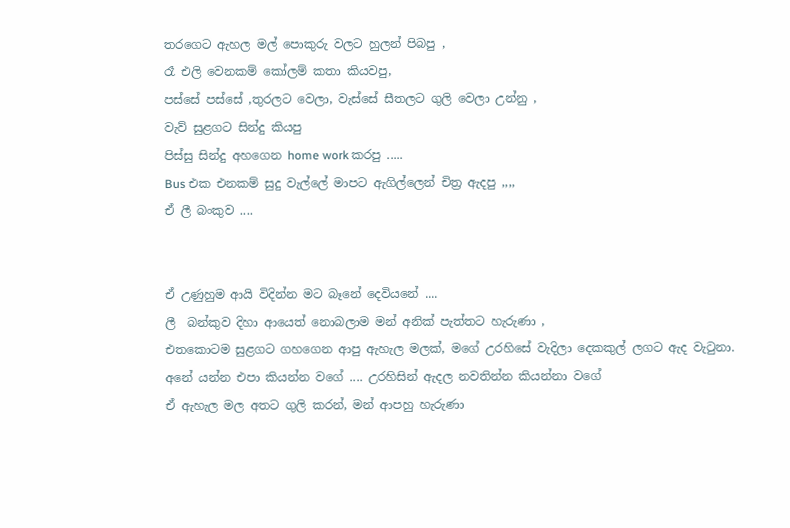තරගෙට ඇහල මල් පොකුරු වලට හුලන් පිබපු ,
රෑ එලි වෙනකම් කෝලම් කතා කියවපු,
පස්සේ පස්සේ ,තුරලට වෙලා, වැස්සේ සීතලට ගුලි වෙලා උන්නු ,
වැව් සුළගට සින්දු කියපු
පිස්සු සින්දු අහගෙන home work කරපු .....
Bus එක එනකම් සුදු වැල්ලේ මාපට ඇගිල්ලෙන් චිත්‍ර ඇදපු ,,,,
ඒ ලී බංකුව ....


ඒ උණුහුම ආයි විදින්න මට බෑනේ දෙවියනේ ....
ලී  බන්කුව දිහා ආයෙත් නොබලාම මන් අනික් පැත්තට හැරුණා ,
එතකොටම සුළගට ගහගෙන ආපු ඇහැල මලක්, මගේ උරහිසේ වැදිලා දෙකකුල් ලගට ඇද වැටුනා.
අනේ යන්න එපා කියන්න වගේ .... උරහිසින් ඇදල නවතින්න කියන්නා වගේ
ඒ ඇහැල මල අතට ගුලි කරන්, මන් ආපහු හැරුණා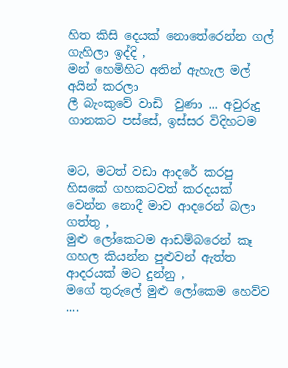හිත කිසි දෙයක් නොතේරෙන්න ගල් ගැහිලා ඉද්දි ,
මන් හෙමිහිට අතින් ඇහැල මල් අයින් කරලා
ලී බැංකුවේ වාඩි  වුණා ... අවුරුදු ගානකට පස්සේ, ඉස්සර විදිහටම


මට, මටත් වඩා ආදරේ කරපු
හිසකේ ගහකටවත් කරදයක් වෙන්න නොදී මාව ආදරෙන් බලා ගත්තු ,
මුළු ලෝකෙටම ආඩම්බරෙන් කෑ ගහල කියන්න පුළුවන් ඇත්ත ආදරයක් මට දුන්නු ,
මගේ තුරුලේ මුළු ලෝකෙම හෙව්ව ....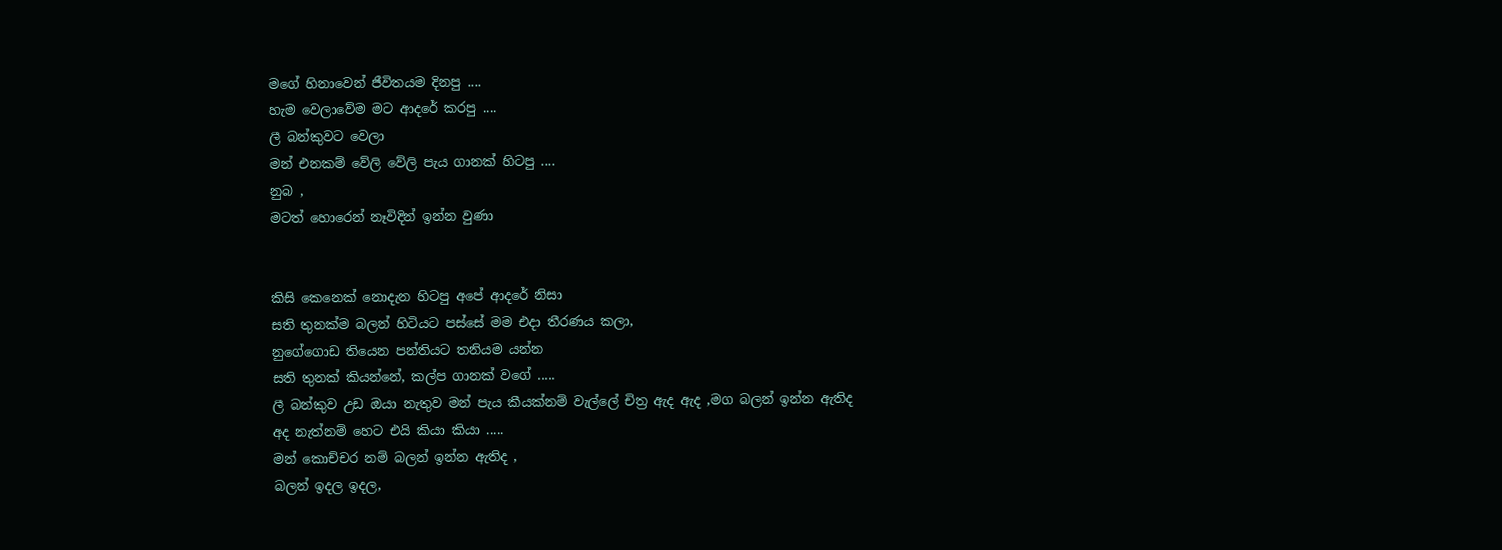මගේ හිනාවෙන් ජීවිතයම දිනපු ....
හැම වෙලාවේම මට ආදරේ කරපු ....
ලී බන්කුවට වෙලා
මන් එනකම් වේලි වේලි පැය ගානක් හිටපු ....
නුබ ,
මටත් හොරෙන් නෑවිදින් ඉන්න වුණා


කිසි කෙනෙක් නොදැන හිටපු අපේ ආදරේ නිසා
සති තුනක්ම බලන් හිටියට පස්සේ මම එදා තීරණය කලා,
නුගේගොඩ තියෙන පන්තියට තනියම යන්න
සති තුනක් කියන්නේ, කල්ප ගානක් වගේ .....
ලී බන්කුව උඩ ඔයා නැතුව මන් පැය කීයක්නම් වැල්ලේ චිත්‍ර ඇද ඇද ,මග බලන් ඉන්න ඇතිද
අද නැත්නම් හෙට එයි කියා කියා .....
මන් කොච්චර නම් බලන් ඉන්න ඇතිද ,
බලන් ඉදල ඉදල,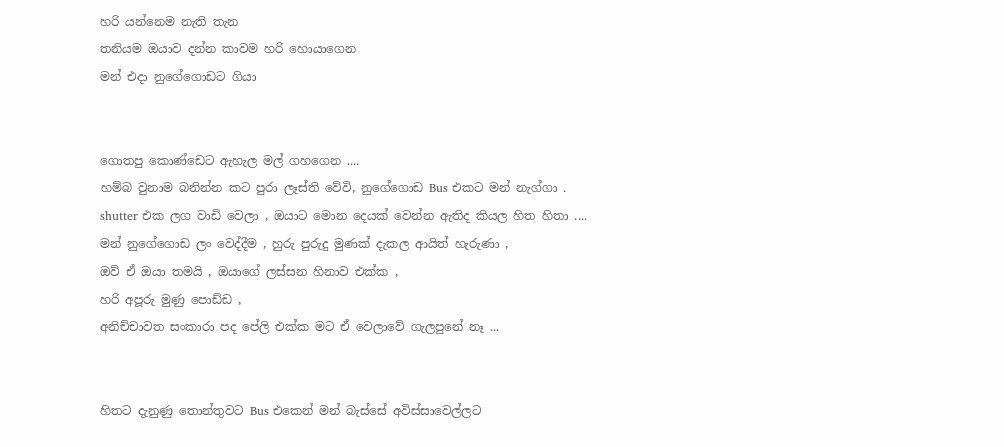හරි යන්නෙම නැති තැන
තනියම ඔයාව දන්න කාවම හරි හොයාගෙන
මන් එදා නුගේගොඩට ගියා


ගොතපු කොණ්ඩෙට ඇහැල මල් ගහගෙන ....
හම්බ වුනාම බනින්න කට පුරා ලෑස්ති වේවි, නුගේගොඩ Bus එකට මන් නැග්ගා .
shutter එක ලග වාඩි වෙලා , ඔයාට මොන දෙයක් වෙන්න ඇතිද කියල හිත හිතා ....
මන් නුගේගොඩ ලං වෙද්දීම , හුරු පුරුදු මුණක් දැකල ආයිත් හැරුණා ,
ඔව් ඒ ඔයා තමයි , ඔයාගේ ලස්සන හිනාව එක්ක ,
හරි අපූරු මුණු පොඩ්ඩ ,
අනිච්චාවත සංකාරා පද පේලි එක්ක මට ඒ වෙලාවේ ගැලපුනේ නෑ ...


හිතට දැනුණු තොන්තුවට Bus එකෙන් මන් බැස්සේ අවිස්සාවෙල්ලට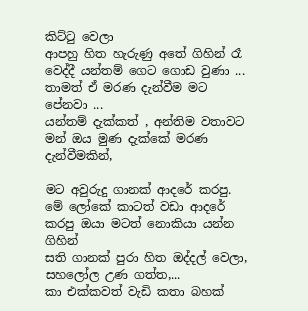කිට්ටු වෙලා
ආපහු හිත හැරුණු අතේ ගිහින් රෑ වෙද්දී යන්තම් ගෙට ගොඩ වුණා ...
තාමත් ඒ මරණ දැන්වීම මට පේනවා ...
යන්තම් දැක්කත් , අන්තිම වතාවට මන් ඔය මුණ දැක්කේ මරණ දැන්වීමකින්,

මට අවුරුදු ගානක් ආදරේ කරපු.
මේ ලෝකේ කාටත් වඩා ආදරේ කරපු ඔයා මටත් නොකියා යන්න ගිහින්
සති ගානක් පුරා හිත ඔද්දල් වෙලා, සහලෝල උණ ගත්ත,...
කා එක්කවත් වැඩි කතා බහක්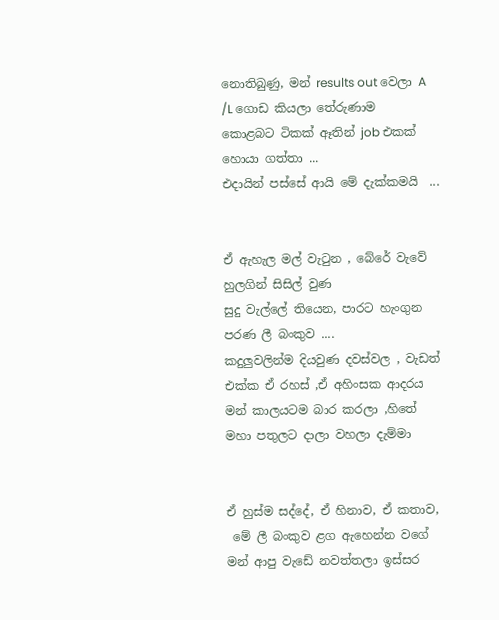නොතිබුණු, මන් results out වෙලා A /L ගොඩ කියලා තේරුණාම
කොළබට ටිකක් ඈතින් job එකක් හොයා ගත්තා ...
එදායින් පස්සේ ආයි මේ දැක්කමයි  ...


ඒ ඇහැල මල් වැටුන , බේරේ වැවේ හුලගින් සිසිල් වුණ
සුදු වැල්ලේ තියෙන, පාරට හැංගුන පරණ ලී බංකුව ....
කදුලුවලින්ම දියවුණ දවස්වල , වැඩත්  එක්ක ඒ රහස් ,ඒ අහිංසක ආදරය
මන් කාලයටම බාර කරලා ,හිතේ මහා පතුලට දාලා වහලා දැම්මා


ඒ හුස්ම සද්දේ, ඒ හිනාව, ඒ කතාව,
 මේ ලී බංකුව ළග ඇහෙන්න වගේ
මන් ආපු වැඩේ නවත්තලා ඉස්සර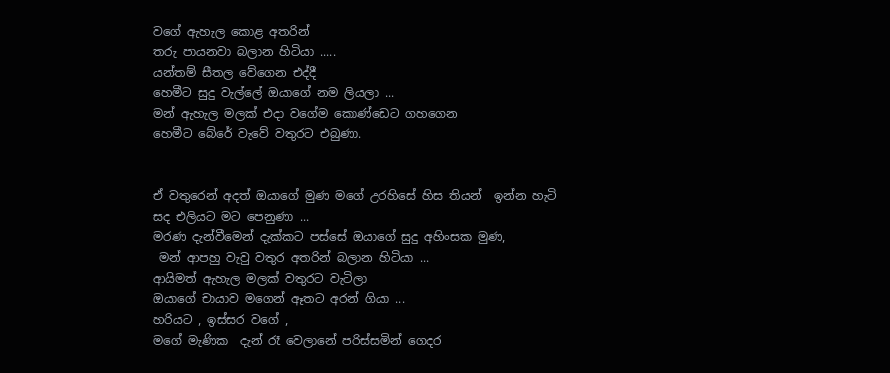වගේ ඇහැල කොළ අතරින්
තරු පායනවා බලාන හිටියා .....
යන්තම් සීතල වේගෙන එද්දී
හෙමීට සුදු වැල්ලේ ඔයාගේ නම ලියලා ...
මන් ඇහැල මලක් එදා වගේම කොණ්ඩෙට ගහගෙන
හෙමීට බේරේ වැවේ වතුරට එබුණා.


ඒ වතුරෙන් අදත් ඔයාගේ මුණ මගේ උරහිසේ හිස තියන්  ඉන්න හැටි
සද එලියට මට පෙනුණා ...
මරණ දැන්වීමෙන් දැක්කට පස්සේ ඔයාගේ සුදු අහිංසක මුණ,
 මන් ආපහු වැවු වතුර අතරින් බලාන හිටියා ...
ආයිමත් ඇහැල මලක් වතුරට වැටිලා
ඔයාගේ චායාව මගෙන් ඈතට අරන් ගියා ...
හරියට , ඉස්සර වගේ ,
මගේ මැණික  දැන් රෑ වෙලානේ පරිස්සමින් ගෙදර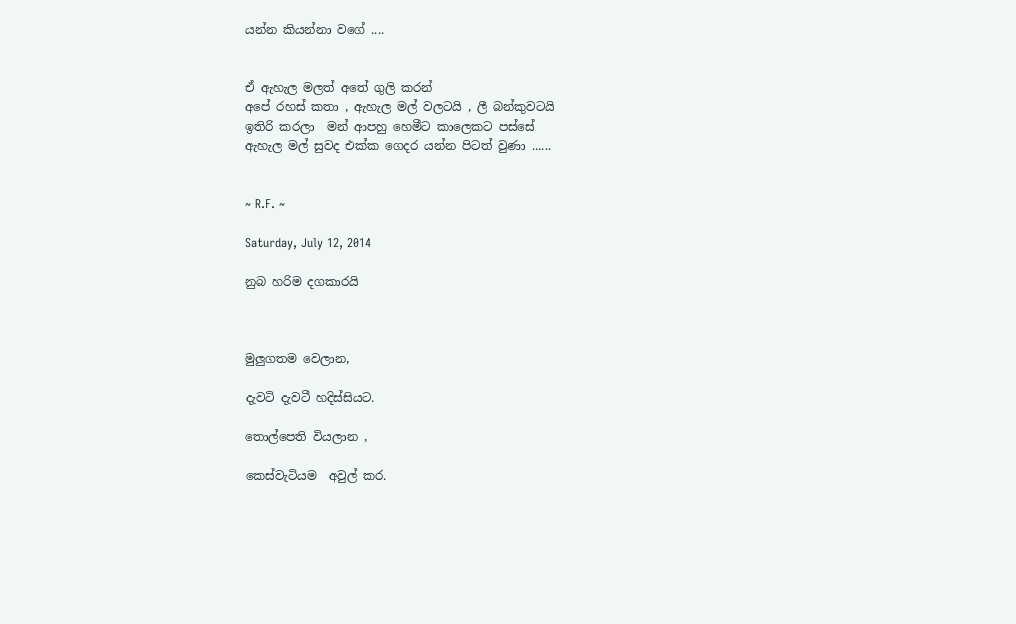යන්න කියන්නා වගේ ....


ඒ ඇහැල මලත් අතේ ගුලි කරන්
අපේ රහස් කතා , ඇහැල මල් වලටයි , ලී බන්කුවටයි
ඉතිරි කරලා  මන් ආපහු හෙමීට කාලෙකට පස්සේ
ඇහැල මල් සුවද එක්ක ගෙදර යන්න පිටත් වුණා ......


~ R.F. ~

Saturday, July 12, 2014

නුබ හරිම දගකාරයි



මුලුගතම වෙලාන,

දැවටි දැවටී හදිස්සියට.

තොල්පෙති වියලාන ,

කෙස්වැටියම  අවුල් කර.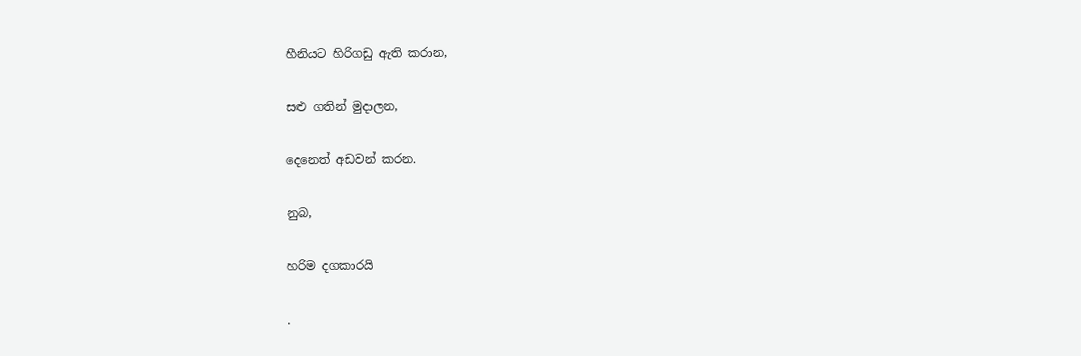හීනියට හිරිගඩු ඇති කරාන,

සළු ගතින් මුදාලන,

දෙනෙත් අඩවන් කරන.

නුබ,

හරිම දගකාරයි

.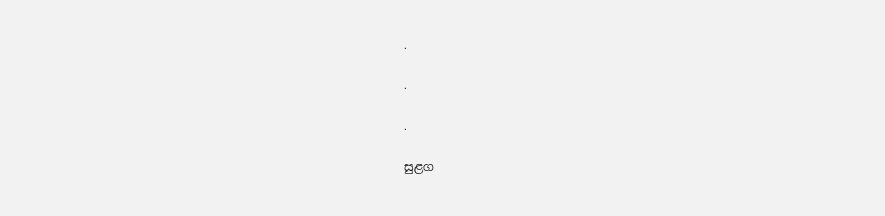.

.

.

සුළග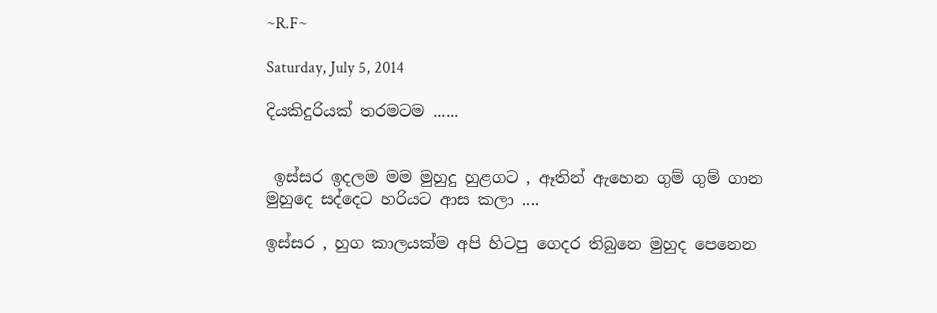~R.F~

Saturday, July 5, 2014

දියකිදුරියක් තරමටම ......


 ඉස්සර ඉදලම මම මුහුදු හුළගට , ඈතින් ඇහෙන ගුම් ගුම් ගාන
මුහුදෙ සද්දෙට හරියට ආස කලා ....

ඉස්සර , හුග කාලයක්ම අපි හිටපු ගෙදර තිබුනෙ මුහුද පෙනෙන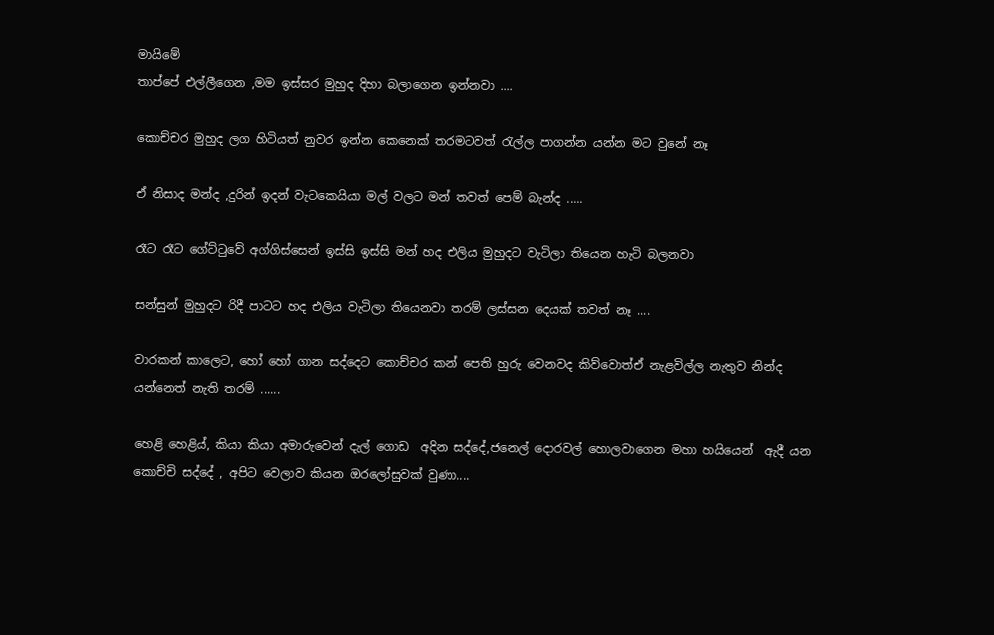මායිමේ
තාප්පේ එල්ලීගෙන ,මම ඉස්සර මුහුද දිහා බලාගෙන ඉන්නවා ....

කොච්චර මුහුද ලග හිටියත් නුවර ඉන්න කෙනෙක් තරමටවත් රැල්ල පාගන්න යන්න මට වුනේ නෑ

ඒ නිසාද මන්ද ,දුරින් ඉදන් වැටකෙයියා මල් වලට මන් තවත් පෙම් බැන්ද .....

රෑට රෑට ගේට්ටුවේ අග්ගිස්සෙන් ඉස්සි ඉස්සි මන් හද එලිය මුහුදට වැටිලා තියෙන හැටි බලනවා

සන්සුන් මුහුදට රිදී පාටට හද එලිය වැටිලා තියෙනවා තරම් ලස්සන දෙයක් තවත් නෑ ....

වාරකන් කාලෙට, හෝ හෝ ගාන සද්දෙට කොච්චර කන් පෙති හුරු වෙනවද කිව්වොත්ඒ නැළවිල්ල නැතුව නින්ද යන්නෙත් නැති තරම් ......

හෙළි හෙළිය්, කියා කියා අමාරුවෙන් දැල් ගොඩ  අදින සද්දේ,ජනෙල් දොරවල් හොලවාගෙන මහා හයියෙන්  ඇදී යන කොච්චි සද්දේ , අපිට වෙලාව කියන ඔරලෝසුවක් වුණා....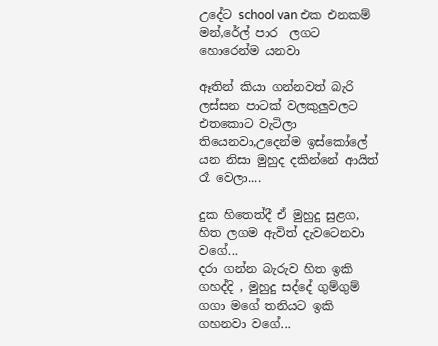උදේට school van එක එනකම් මන්,රේල් පාර  ලගට හොරෙන්ම යනවා

ඈතින් කියා ගන්නවත් බැරි ලස්සන පාටක් වලකුලුවලට එතකොට වැටිලා තියෙනවා,උදෙන්ම ඉස්කෝලේ යන නිසා මුහුද දකින්නේ ආයිත් රෑ වෙලා....

දුක හිතෙත්දී ඒ මුහුදු සුළග, හිත ලගම ඇවිත් දැවටෙනවා වගේ...
දරා ගන්න බැරුව හිත ඉකි ගහද්දි , මුහුදු සද්දේ ගුම්ගුම් ගගා මගේ තනියට ඉකි ගහනවා වගේ...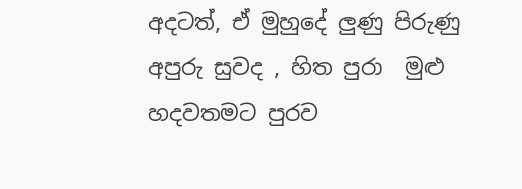අදටත්, ඒ මුහුදේ ලුණු පිරුණු අපුරු සුවද , හිත පුරා  මුළු හදවතමට පුරව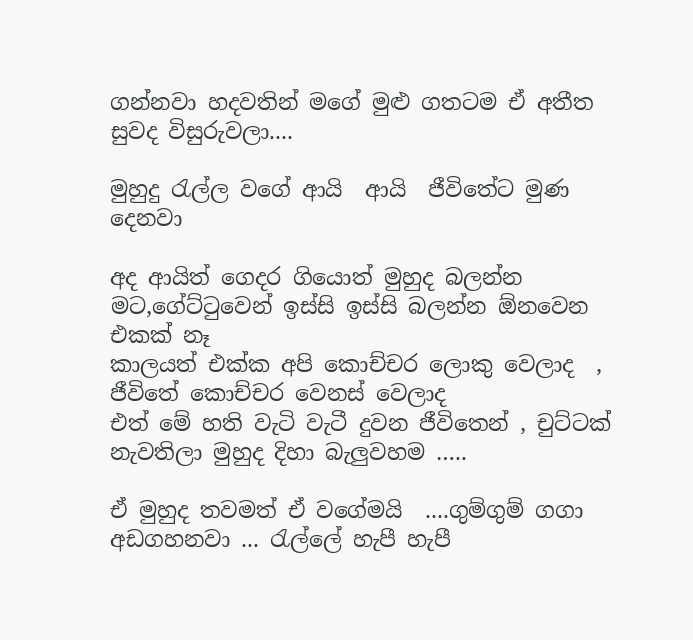ගන්නවා හදවතින් මගේ මුළු ගතටම ඒ අතීත සුවද විසුරුවලා....

මුහුදු රැල්ල වගේ ආයි  ආයි  ජීවිතේට මුණ දෙනවා

අද ආයිත් ගෙදර ගියොත් මුහුද බලන්න මට,ගේට්ටුවෙන් ඉස්සි ඉස්සි බලන්න ඕනවෙන එකක් නෑ
කාලයත් එක්ක අපි කොච්චර ලොකු වෙලාද  , ජීවිතේ කොච්චර වෙනස් වෙලාද
එත් මේ හති වැටි වැටී දුවන ජීවිතෙන් , චුට්ටක් නැවතිලා මුහුද දිහා බැලුවහම …..

ඒ මුහුද තවමත් ඒ වගේමයි  ....ගුම්ගුම් ගගා අඩගහනවා ... රැල්ලේ හැපී හැපී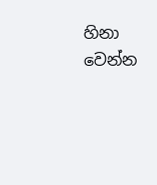හිනා වෙන්න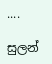....

සුලන්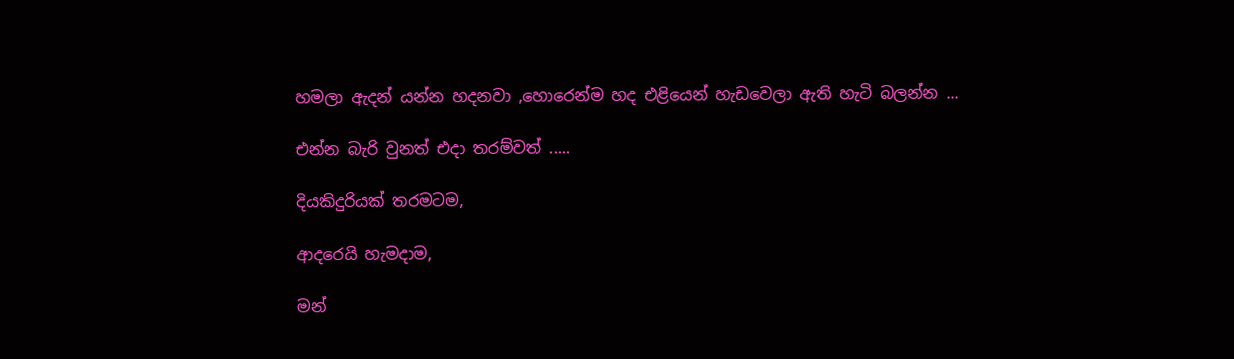හමලා ඇදන් යන්න හදනවා ,හොරෙන්ම හද එළියෙන් හැඩවෙලා ඇති හැටි බලන්න ...

එන්න බැරි වුනත් එදා තරම්වත් .....

දියකිදුරියක් තරමටම,

ආදරෙයි හැමදාම,

මන්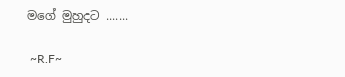මගේ මුහුදට .......

 ~R.F~